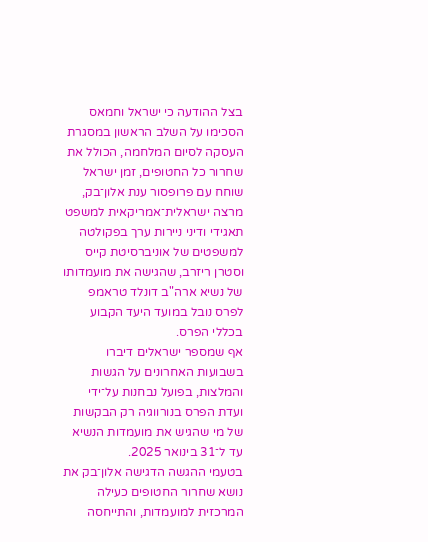בצל ההודעה כי ישראל וחמאס הסכימו על השלב הראשון במסגרת העסקה לסיום המלחמה, הכולל את שחרור כל החטופים, זמן ישראל שוחח עם פרופסור ענת אלון־בק, מרצה ישראלית־אמריקאית למשפט תאגידי ודיני ניירות ערך בפקולטה למשפטים של אוניברסיטת קייס וסטרן ריזרב, שהגישה את מועמדותו של נשיא ארה"ב דונלד טראמפ לפרס נובל במועד היעד הקבוע בכללי הפרס.
אף שמספר ישראלים דיברו בשבועות האחרונים על הגשות והמלצות, בפועל נבחנות על־ידי ועדת הפרס בנורווגיה רק הבקשות של מי שהגיש את מועמדות הנשיא עד ל־31 בינואר 2025.
בטעמי ההגשה הדגישה אלון־בק את נושא שחרור החטופים כעילה המרכזית למועמדות, והתייחסה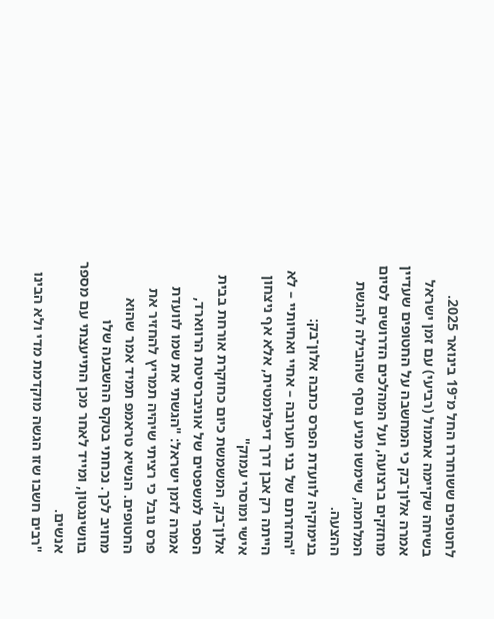לחטופים ששוחררו החל מ־19 בינואר 2025. בשיחה שקיימה אתמול (רביעי) עם זמן ישראל אמרה אלון־בק כי המחשבה על החטופים שעדיין מוחזקים ברצועה, ועל המהלכים הדרושים לסיום המלחמה, שימשו מניע נוסף שהובילה להגשת ההצעה.
בנימוקיה לוועדת הפרס כתבה אלון־בק: "החזרתם של בני הערובה – אחיי ואחיותיי – לא הייתה רק אבן דרך דיפלומטית, אלא אף ניצחון אישי ומוסרי עמוק"
אלון־בק, המשמשת כיום כחוקרת אורחת בבית הספר למשפטים של אוניברסיטת הרווארד, אמרה לזמן ישראל: "הגשתי את שמו לוועדת פרס נובל כי רציתי שיהיה תמריץ להחזיר את החטופים. הנשיא טראמפ תמיד אמר שהוא מחויב לכך. נכחתי בטקס ההשבעה שלו בוושינגטון, ומייד לאחר מכן התייעצתי עם מספר אנשים.
"רבים חשבו שזו הגשה מוקדמת מדי ולא הבינו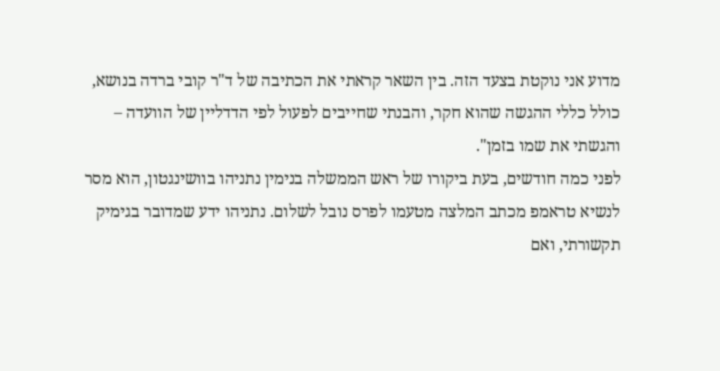מדוע אני נוקטת בצעד הזה. בין השאר קראתי את הכתיבה של ד"ר קובי ברדה בנושא, כולל כללי ההגשה שהוא חקר, והבנתי שחייבים לפעול לפי הדדליין של הוועדה – והגשתי את שמו בזמן".
לפני כמה חודשים, בעת ביקורו של ראש הממשלה בנימין נתניהו בוושינגטון, הוא מסר לנשיא טראמפ מכתב המלצה מטעמו לפרס נובל לשלום. נתניהו ידע שמדובר בגימיק תקשורתי, ואם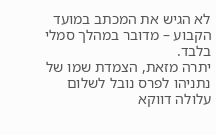לא הגיש את המכתב במועד הקבוע – מדובר במהלך סמלי בלבד.
יתרה מזאת, הצמדת שמו של נתניהו לפרס נובל לשלום עלולה דווקא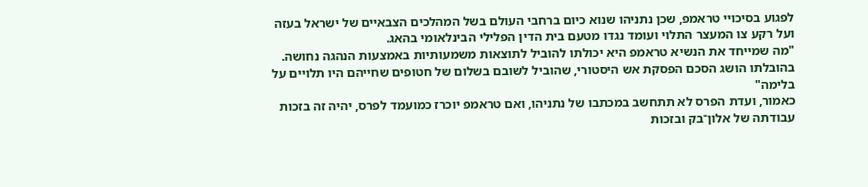לפגוע בסיכויי טראמפ, שכן נתניהו שנוא כיום ברחבי העולם בשל המהלכים הצבאיים של ישראל בעזה ועל רקע צו המעצר התלוי ועומד נגדו מטעם בית הדין הפלילי הבינלאומי בהאג.
"מה שמייחד את הנשיא טראמפ היא יכולתו להוביל לתוצאות משמעותיות באמצעות הנהגה נחושה. בהובלתו הושג הסכם הפסקת אש היסטורי, שהוביל לשובם בשלום של חטופים שחייהם היו תלויים על בלימה"
כאמור, ועדת הפרס לא תתחשב במכתבו של נתניהו, ואם טראמפ יוכרז כמועמד לפרס, יהיה זה בזכות עבודתה של אלון־בק ובזכות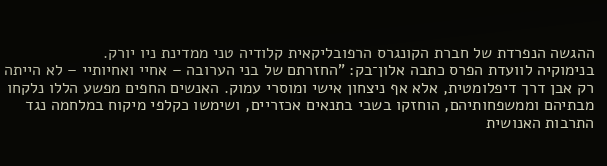ההגשה הנפרדת של חברת הקונגרס הרפובליקאית קלודיה טני ממדינת ניו יורק.
בנימוקיה לוועדת הפרס כתבה אלון־בק: "החזרתם של בני הערובה – אחיי ואחיותיי – לא הייתה רק אבן דרך דיפלומטית, אלא אף ניצחון אישי ומוסרי עמוק. האנשים החפים מפשע הללו נלקחו מבתיהם וממשפחותיהם, הוחזקו בשבי בתנאים אכזריים, ושימשו כקלפי מיקוח במלחמה נגד התרבות האנושית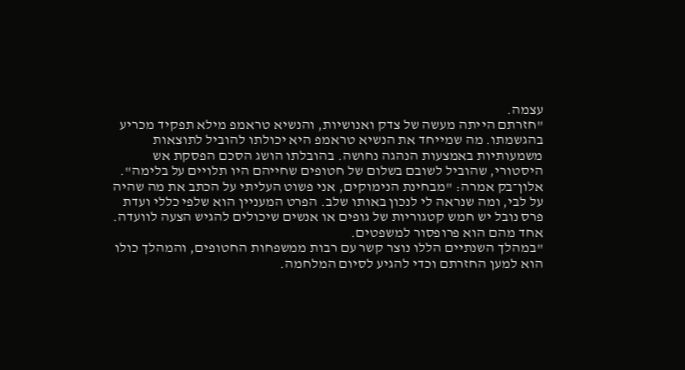עצמה.
"חזרתם הייתה מעשה של צדק ואנושיות, והנשיא טראמפ מילא תפקיד מכריע בהגשמתו. מה שמייחד את הנשיא טראמפ היא יכולתו להוביל לתוצאות משמעותיות באמצעות הנהגה נחושה. בהובלתו הושג הסכם הפסקת אש היסטורי, שהוביל לשובם בשלום של חטופים שחייהם היו תלויים על בלימה".
אלון־בק אמרה: "מבחינת הנימוקים, אני פשוט העליתי על הכתב את מה שהיה על לבי, ומה שנראה לי לנכון באותו שלב. הפרט המעניין הוא שלפי כללי ועדת פרס נובל יש חמש קטגוריות של גופים או אנשים שיכולים להגיש הצעה לוועדה. אחד מהם הוא פרופסור למשפטים.
"במהלך השנתיים הללו נוצר קשר עם רבות ממשפחות החטופים, והמהלך כולו הוא למען החזרתם וכדי להגיע לסיום המלחמה.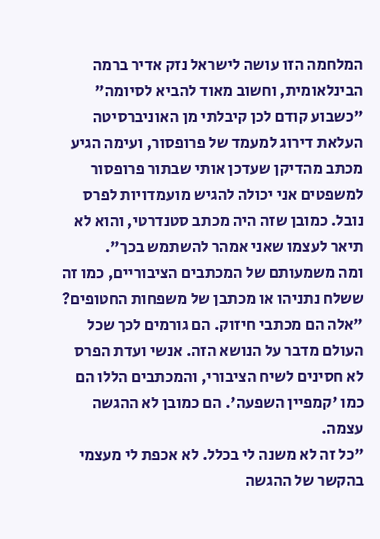המלחמה הזו עושה לישראל נזק אדיר ברמה הבינלאומית, וחשוב מאוד להביא לסיומה"
"כשבוע קודם לכן קיבלתי מן האוניברסיטה העלאת דירוג למעמד של פרופסור, ועימה הגיע מכתב מהדיקן שעדכן אותי שבתור פרופסור למשפטים אני יכולה להגיש מועמדויות לפרס נובל. כמובן שזה היה מכתב סטנדרטי, והוא לא תיאר לעצמו שאני אמהר להשתמש בכך".
ומה משמעותם של המכתבים הציבוריים, כמו זה ששלח נתניהו או מכתבן של משפחות החטופים?
"אלה הם מכתבי חיזוק. הם גורמים לכך שכל העולם מדבר על הנושא הזה. אנשי ועדת הפרס לא חסינים לשיח הציבורי, והמכתבים הללו הם כמו 'קמפיין השפעה'. הם כמובן לא ההגשה עצמה.
"כל זה לא משנה לי בכלל. לא אכפת לי מעצמי בהקשר של ההגשה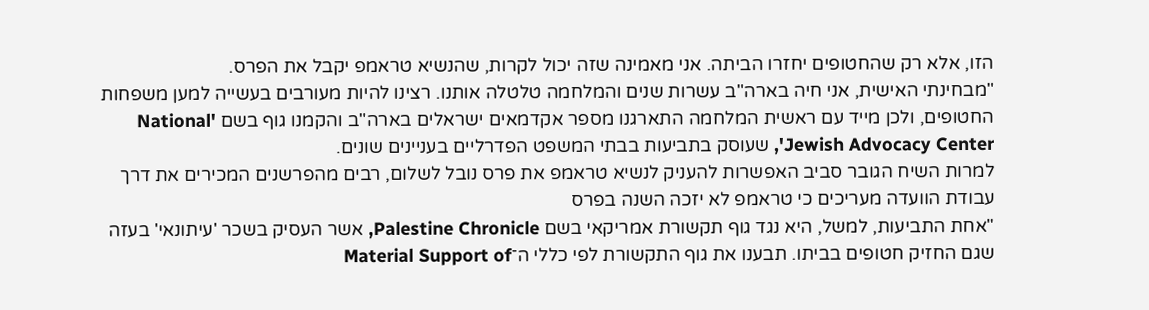הזו, אלא רק שהחטופים יחזרו הביתה. אני מאמינה שזה יכול לקרות, שהנשיא טראמפ יקבל את הפרס.
"מבחינתי האישית, אני חיה בארה"ב עשרות שנים והמלחמה טלטלה אותנו. רצינו להיות מעורבים בעשייה למען משפחות החטופים, ולכן מייד עם ראשית המלחמה התארגנו מספר אקדמאים ישראלים בארה"ב והקמנו גוף בשם 'National Jewish Advocacy Center', שעוסק בתביעות בבתי המשפט הפדרליים בעניינים שונים.
למרות השיח הגובר סביב האפשרות להעניק לנשיא טראמפ את פרס נובל לשלום, רבים מהפרשנים המכירים את דרך עבודת הוועדה מעריכים כי טראמפ לא יזכה השנה בפרס
"אחת התביעות, למשל, היא נגד גוף תקשורת אמריקאי בשם Palestine Chronicle, אשר העסיק בשכר 'עיתונאי' בעזה שגם החזיק חטופים בביתו. תבענו את גוף התקשורת לפי כללי ה־Material Support of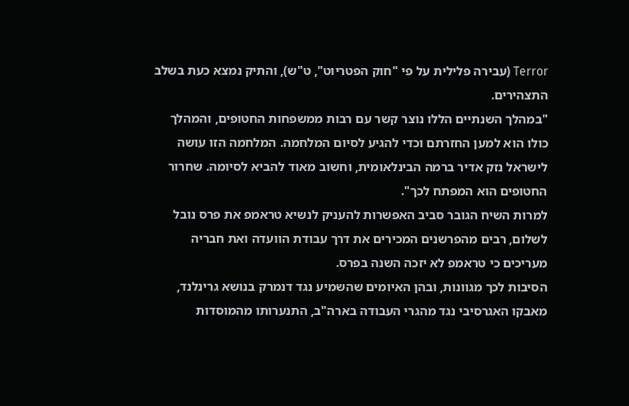Terror (עבירה פלילית על פי "חוק הפטריוט", ט"ש), והתיק נמצא כעת בשלב התצהירים.
"במהלך השנתיים הללו נוצר קשר עם רבות ממשפחות החטופים, והמהלך כולו הוא למען החזרתם וכדי להגיע לסיום המלחמה. המלחמה הזו עושה לישראל נזק אדיר ברמה הבינלאומית, וחשוב מאוד להביא לסיומה. שחרור החטופים הוא המפתח לכך".
למרות השיח הגובר סביב האפשרות להעניק לנשיא טראמפ את פרס נובל לשלום, רבים מהפרשנים המכירים את דרך עבודת הוועדה ואת חבריה מעריכים כי טראמפ לא יזכה השנה בפרס.
הסיבות לכך מגוונות, ובהן האיומים שהשמיע נגד דנמרק בנושא גרינלנד, מאבקו האגרסיבי נגד מהגרי העבודה בארה"ב, התנערותו מהמוסדות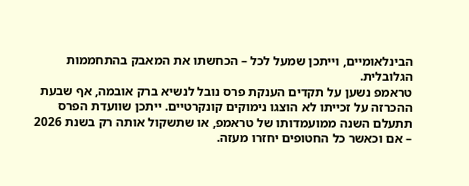הבינלאומיים, וייתכן שמעל לכל – הכחשתו את המאבק בהתחממות הגלובלית.
טראמפ נשען על תקדים הענקת פרס נובל לנשיא ברק אובמה, אף שבעת ההכרזה על זכייתו לא הוצגו נימוקים קונקרטיים. ייתכן שוועדת הפרס תתעלם השנה ממועמדותו של טראמפ, או שתשקול אותה רק בשנת 2026 – אם וכאשר כל החטופים יחזרו מעזה.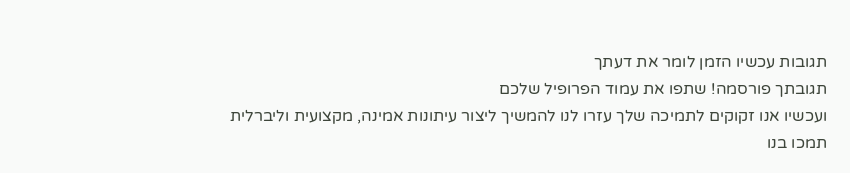תגובות עכשיו הזמן לומר את דעתך
תגובתך פורסמה! שתפו את עמוד הפרופיל שלכם
ועכשיו אנו זקוקים לתמיכה שלך עזרו לנו להמשיך ליצור עיתונות אמינה, מקצועית וליברלית
תמכו בנו